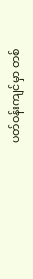ပတ်ဝန်းကျင်မှာ တစ်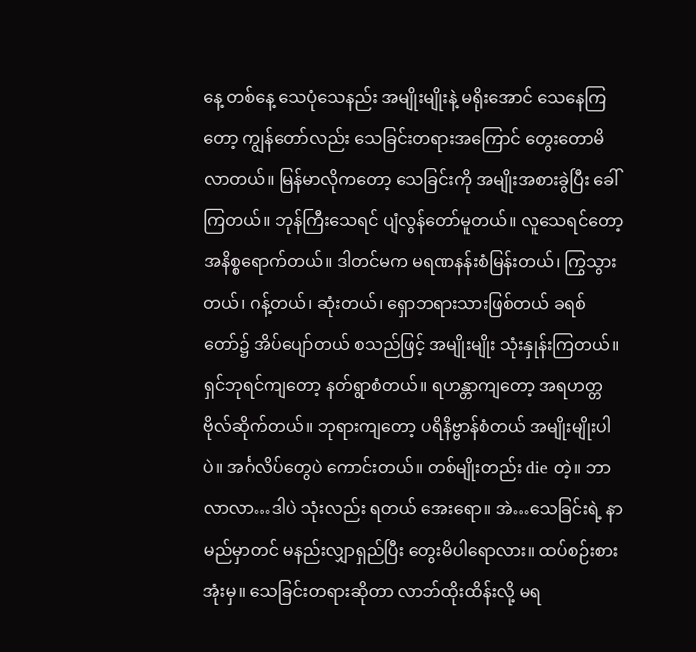နေ့ တစ်နေ့ သေပုံသေနည်း အမျိုးမျိုးနဲ့ မရိုးအောင် သေနေကြတော့ ကျွန်တော်လည်း သေခြင်းတရားအကြောင် တွေးတောမိလာတယ်။ မြန်မာလိုကတော့ သေခြင်းကို အမျိုးအစားခွဲပြီး ခေါ်ကြတယ်။ ဘုန်ကြီးသေရင် ပျံလွန်တော်မူတယ်။ လူသေရင်တော့ အနိစ္စရောက်တယ်။ ဒါတင်မက မရဏနန်းစံမြန်းတယ်၊ ကြွသွားတယ်၊ ဂန့်တယ်၊ ဆုံးတယ်၊ ရှောဘရားသားဖြစ်တယ် ခရစ်တော်၌ အိပ်ပျော်တယ် စသည်ဖြင့် အမျိုးမျိုး သုံးနှုန်းကြတယ်။ ရှင်ဘုရင်ကျတော့ နတ်ရွာစံတယ်။ ရဟန္တာကျတော့ အရဟတ္တဗိုလ်ဆိုက်တယ်။ ဘုရားကျတော့ ပရိနိဗ္ဗာန်စံတယ် အမျိုးမျိုးပါပဲ။ အင်္ဂလိပ်တွေပဲ ကောင်းတယ်။ တစ်မျိုးတည်း die တဲ့။ ဘာလာလာ…ဒါပဲ သုံးလည်း ရတယ် အေးရော။ အဲ…သေခြင်းရဲ့ နာမည်မှာတင် မနည်းလျှာရှည်ပြီး တွေးမိပါရောလား။ ထပ်စဉ်းစားအုံးမှ။ သေခြင်းတရားဆိုတာ လာဘ်ထိုးထိန်းလို့ မရ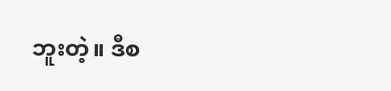ဘူးတဲ့။ ဒီစ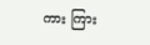ကား ကြား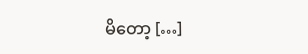မိတော့ […]